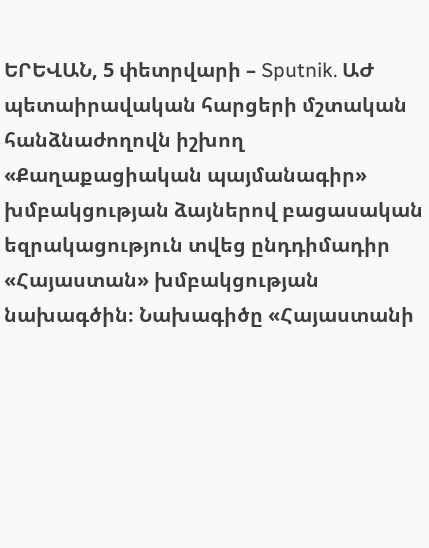ԵՐԵՎԱՆ, 5 փետրվարի – Sputnik. ԱԺ պետաիրավական հարցերի մշտական հանձնաժողովն իշխող «Քաղաքացիական պայմանագիր» խմբակցության ձայներով բացասական եզրակացություն տվեց ընդդիմադիր «Հայաստան» խմբակցության նախագծին։ Նախագիծը «Հայաստանի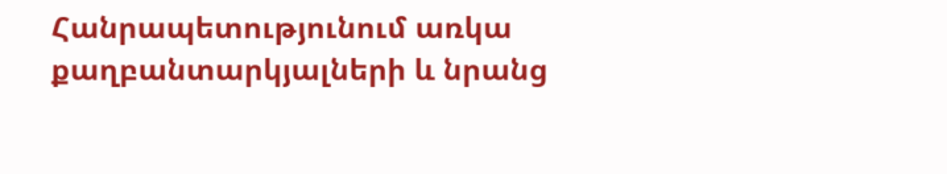Հանրապետությունում առկա քաղբանտարկյալների և նրանց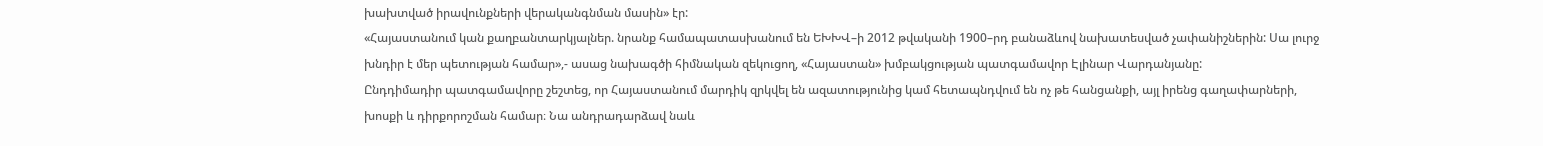խախտված իրավունքների վերականգնման մասին» էր:
«Հայաստանում կան քաղբանտարկյալներ. նրանք համապատասխանում են ԵԽԽՎ–ի 2012 թվականի 1900–րդ բանաձևով նախատեսված չափանիշներին: Սա լուրջ խնդիր է մեր պետության համար»,- ասաց նախագծի հիմնական զեկուցող, «Հայաստան» խմբակցության պատգամավոր Էլինար Վարդանյանը:
Ընդդիմադիր պատգամավորը շեշտեց, որ Հայաստանում մարդիկ զրկվել են ազատությունից կամ հետապնդվում են ոչ թե հանցանքի, այլ իրենց գաղափարների, խոսքի և դիրքորոշման համար։ Նա անդրադարձավ նաև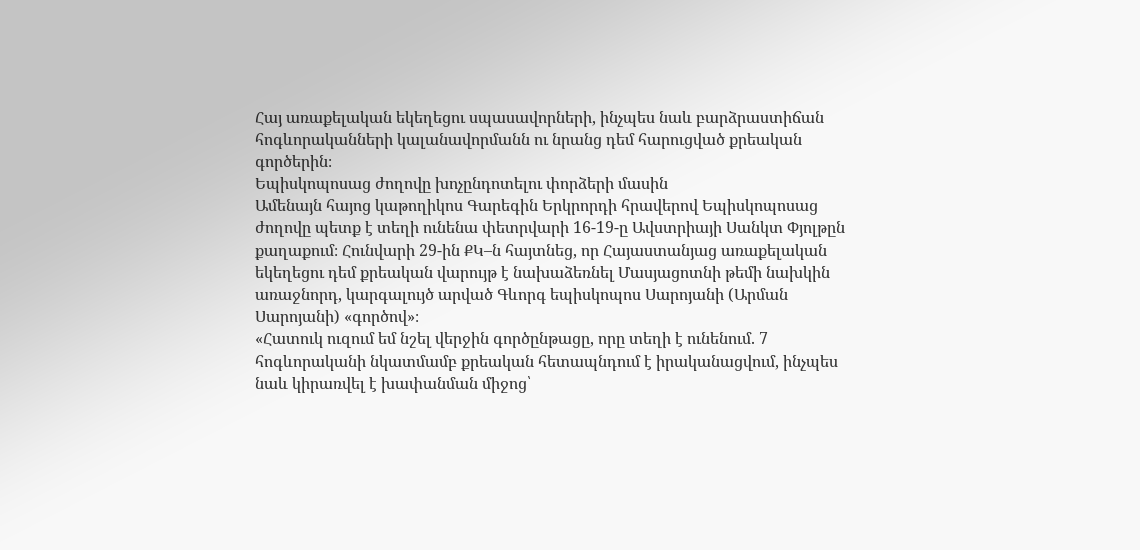Հայ առաքելական եկեղեցու սպասավորների, ինչպես նաև բարձրաստիճան հոգևորականների կալանավորմանն ու նրանց դեմ հարուցված քրեական գործերին։
Եպիսկոպոսաց ժողովը խոչընդոտելու փորձերի մասին
Ամենայն հայոց կաթողիկոս Գարեգին Երկրորդի հրավերով Եպիսկոպոսաց ժողովը պետք է տեղի ունենա փետրվարի 16-19-ը Ավստրիայի Սանկտ Փյոլթըն քաղաքում։ Հունվարի 29-ին ՔԿ–ն հայտնեց, որ Հայաստանյաց առաքելական եկեղեցու դեմ քրեական վարույթ է նախաձեռնել Մասյացոտնի թեմի նախկին առաջնորդ, կարգալույծ արված Գևորգ եպիսկոպոս Սարոյանի (Արման Սարոյանի) «գործով»։
«Հատուկ ուզում եմ նշել վերջին գործընթացը, որը տեղի է ունենում. 7 հոգևորականի նկատմամբ քրեական հետապնդում է իրականացվում, ինչպես նաև կիրառվել է խափանման միջոց՝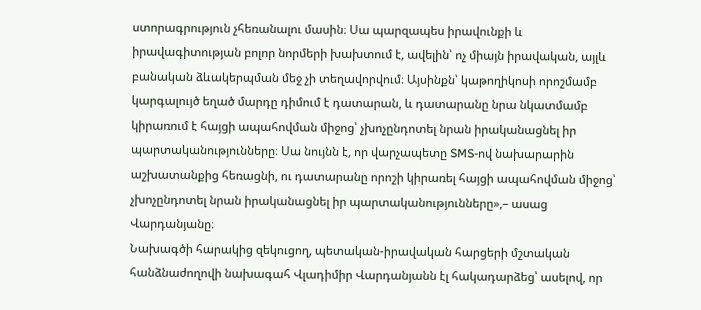ստորագրություն չհեռանալու մասին։ Սա պարզապես իրավունքի և իրավագիտության բոլոր նորմերի խախտում է, ավելին՝ ոչ միայն իրավական, այլև բանական ձևակերպման մեջ չի տեղավորվում։ Այսինքն՝ կաթողիկոսի որոշմամբ կարգալույծ եղած մարդը դիմում է դատարան, և դատարանը նրա նկատմամբ կիրառում է հայցի ապահովման միջոց՝ չխոչընդոտել նրան իրականացնել իր պարտականությունները։ Սա նույնն է, որ վարչապետը SMS-ով նախարարին աշխատանքից հեռացնի, ու դատարանը որոշի կիրառել հայցի ապահովման միջոց՝ չխոչընդոտել նրան իրականացնել իր պարտականությունները»,– ասաց Վարդանյանը։
Նախագծի հարակից զեկուցող, պետական-իրավական հարցերի մշտական հանձնաժողովի նախագահ Վլադիմիր Վարդանյանն էլ հակադարձեց՝ ասելով, որ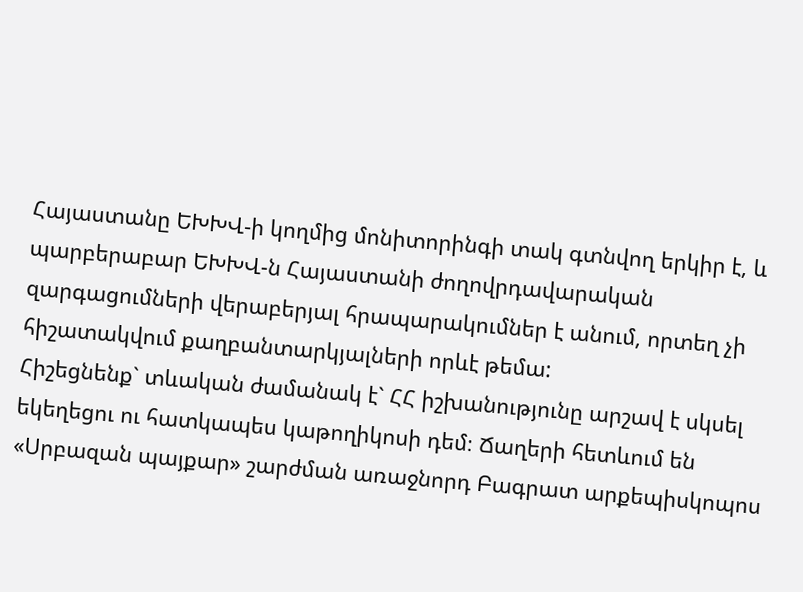Հայաստանը ԵԽԽՎ-ի կողմից մոնիտորինգի տակ գտնվող երկիր է, և պարբերաբար ԵԽԽՎ-ն Հայաստանի ժողովրդավարական զարգացումների վերաբերյալ հրապարակումներ է անում, որտեղ չի հիշատակվում քաղբանտարկյալների որևէ թեմա:
Հիշեցնենք` տևական ժամանակ է` ՀՀ իշխանությունը արշավ է սկսել եկեղեցու ու հատկապես կաթողիկոսի դեմ։ Ճաղերի հետևում են «Սրբազան պայքար» շարժման առաջնորդ Բագրատ արքեպիսկոպոս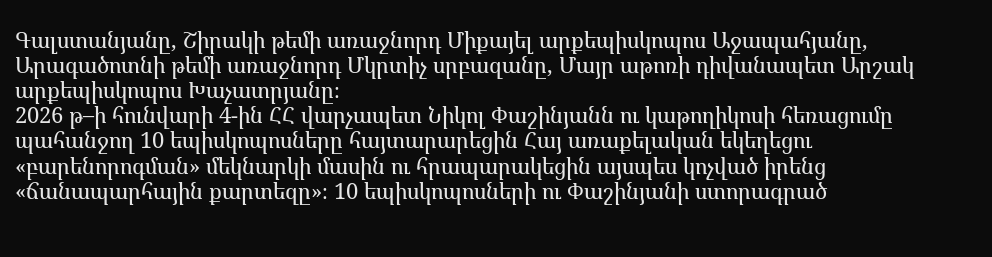Գալստանյանը, Շիրակի թեմի առաջնորդ Միքայել արքեպիսկոպոս Աջապահյանը, Արագածոտնի թեմի առաջնորդ Մկրտիչ սրբազանը, Մայր աթոռի դիվանապետ Արշակ արքեպիսկոպոս Խաչատրյանը։
2026 թ–ի հունվարի 4-ին ՀՀ վարչապետ Նիկոլ Փաշինյանն ու կաթողիկոսի հեռացումը պահանջող 10 եպիսկոպոսները հայտարարեցին Հայ առաքելական եկեղեցու «բարենորոգման» մեկնարկի մասին ու հրապարակեցին այսպես կոչված իրենց «ճանապարհային քարտեզը»։ 10 եպիսկոպոսների ու Փաշինյանի ստորագրած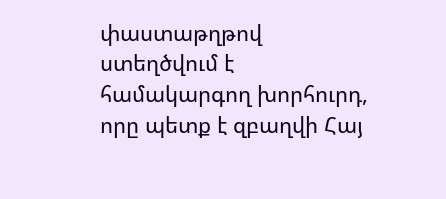փաստաթղթով ստեղծվում է համակարգող խորհուրդ, որը պետք է զբաղվի Հայ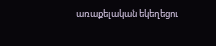առաքելական եկեղեցու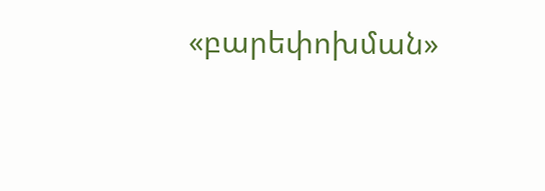«բարեփոխման»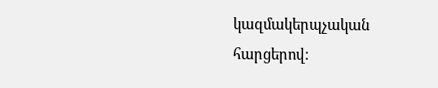կազմակերպչական հարցերով։